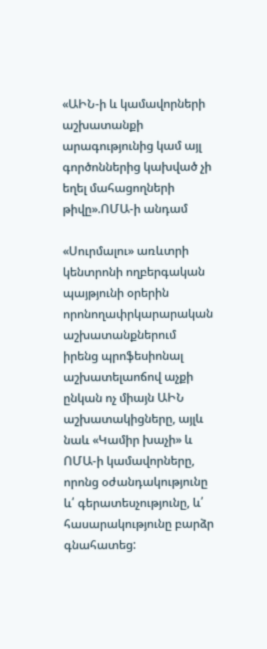«ԱԻՆ-ի և կամավորների աշխատանքի արագությունից կամ այլ գործոններից կախված չի եղել մահացողների թիվը».ՈՄԱ-ի անդամ

«Սուրմալու» առևտրի կենտրոնի ողբերգական պայթյունի օրերին որոնողափրկարարական աշխատանքներում իրենց պրոֆեսիոնալ աշխատելաոճով աչքի ընկան ոչ միայն ԱԻՆ աշխատակիցները, այլև նաև «Կամիր խաչի» և ՈՄԱ-ի կամավորները, որոնց օժանդակությունը և՛ գերատեսչությունը, և՛ հասարակությունը բարձր գնահատեց: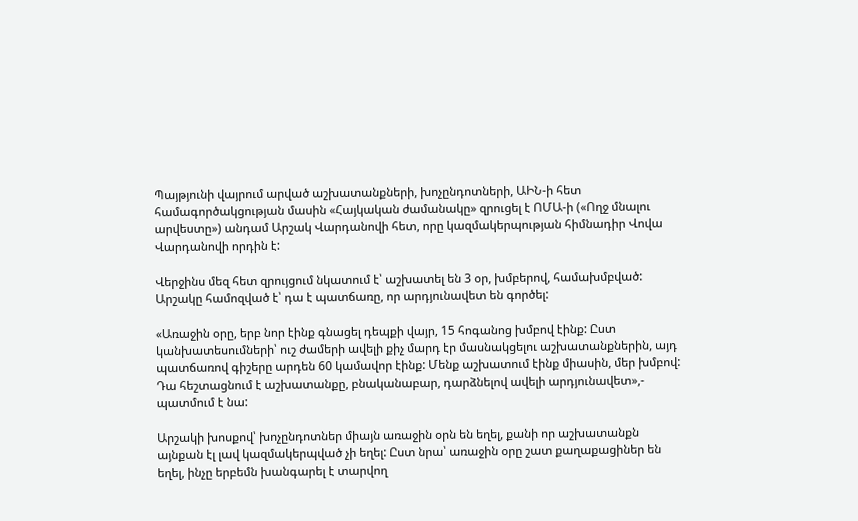Պայթյունի վայրում արված աշխատանքների, խոչընդոտների, ԱԻՆ-ի հետ համագործակցության մասին «Հայկական ժամանակը» զրուցել է ՈՄԱ-ի («Ողջ մնալու արվեստը») անդամ Արշակ Վարդանովի հետ, որը կազմակերպության հիմնադիր Վովա Վարդանովի որդին է:

Վերջինս մեզ հետ զրույցում նկատում է՝ աշխատել են 3 օր, խմբերով, համախմբված: Արշակը համոզված է՝ դա է պատճառը, որ արդյունավետ են գործել:

«Առաջին օրը, երբ նոր էինք գնացել դեպքի վայր, 15 հոգանոց խմբով էինք: Ըստ կանխատեսումների՝ ուշ ժամերի ավելի քիչ մարդ էր մասնակցելու աշխատանքներին, այդ պատճառով գիշերը արդեն 60 կամավոր էինք: Մենք աշխատում էինք միասին, մեր խմբով: Դա հեշտացնում է աշխատանքը, բնականաբար, դարձնելով ավելի արդյունավետ»,- պատմում է նա:

Արշակի խոսքով՝ խոչընդոտներ միայն առաջին օրն են եղել, քանի որ աշխատանքն այնքան էլ լավ կազմակերպված չի եղել: Ըստ նրա՝ առաջին օրը շատ քաղաքացիներ են եղել, ինչը երբեմն խանգարել է տարվող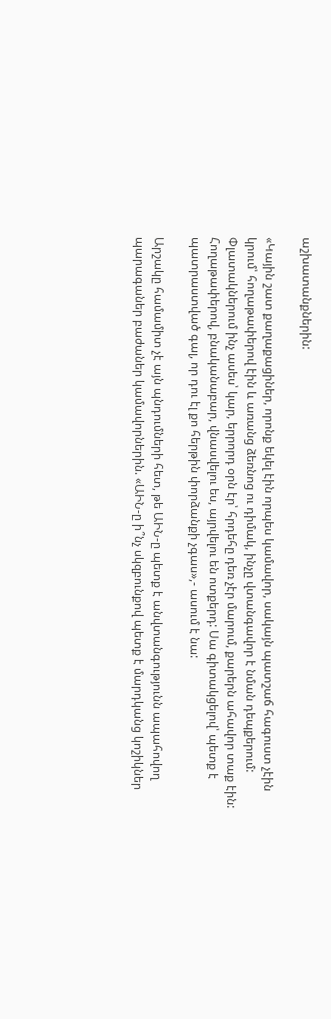աշխատանքներին:

«Կային շատ քաղաքացիներ, որոնք եկել էին որպես կամավոր, սակայն պատշաճ հագուստ չէին կրում՝ հողաթափերով էին և առանց ձեռնոց ու դիմակ, ինչը վտանգավոր է նման դեպքերում: Փլատակներում ինչ ասես՝ կար, երրորդ օրն էր՝ հրդեհը դեռ չէր մարում, քարերն ահավոր տաք էին: Հողաթափերով, բնականաբար, վնասվելու ես, այրվելու են ոտքերդ: Սա գիտակցելով՝ պետք է պատրաստված գալ, որ դու էլ քո հերթին փորձանքի չգաս»,- ասում է նա:

Արշակը համամիտ չէ այն պնդումների հետ, թե ԱԻՆ-ը պետք է անվտանգությունն ապահովող պարագաներ բաժաներ կամավորներին. «ԱԻՆ-ը ի՞նչ սկզբունքով պետք է մարդկանց կոշիկներ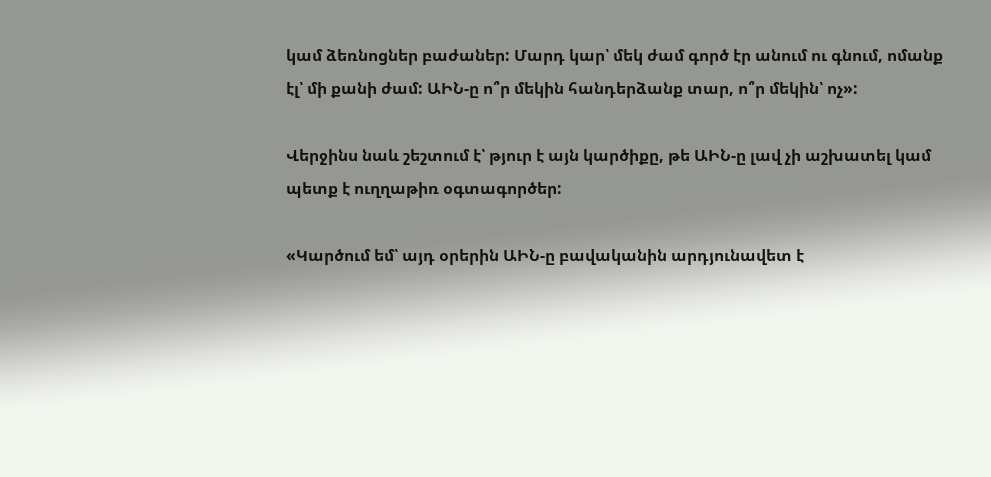կամ ձեռնոցներ բաժաներ: Մարդ կար՝ մեկ ժամ գործ էր անում ու գնում, ոմանք էլ՝ մի քանի ժամ: ԱԻՆ-ը ո՞ր մեկին հանդերձանք տար, ո՞ր մեկին՝ ոչ»:

Վերջինս նաև շեշտում է՝ թյուր է այն կարծիքը, թե ԱԻՆ-ը լավ չի աշխատել կամ պետք է ուղղաթիռ օգտագործեր:

«Կարծում եմ՝ այդ օրերին ԱԻՆ-ը բավականին արդյունավետ է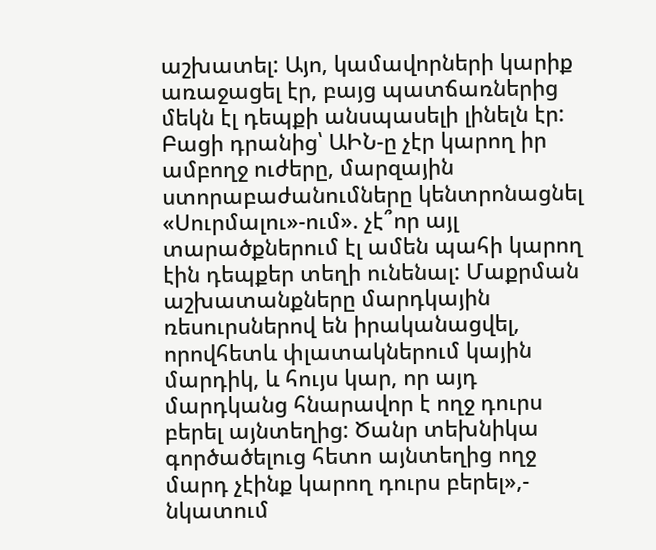աշխատել: Այո, կամավորների կարիք առաջացել էր, բայց պատճառներից մեկն էլ դեպքի անսպասելի լինելն էր: Բացի դրանից՝ ԱԻՆ-ը չէր կարող իր ամբողջ ուժերը, մարզային ստորաբաժանումները կենտրոնացնել «Սուրմալու»-ում». չէ՞որ այլ տարածքներում էլ ամեն պահի կարող էին դեպքեր տեղի ունենալ: Մաքրման աշխատանքները մարդկային ռեսուրսներով են իրականացվել, որովհետև փլատակներում կային մարդիկ, և հույս կար, որ այդ մարդկանց հնարավոր է ողջ դուրս բերել այնտեղից: Ծանր տեխնիկա գործածելուց հետո այնտեղից ողջ մարդ չէինք կարող դուրս բերել»,- նկատում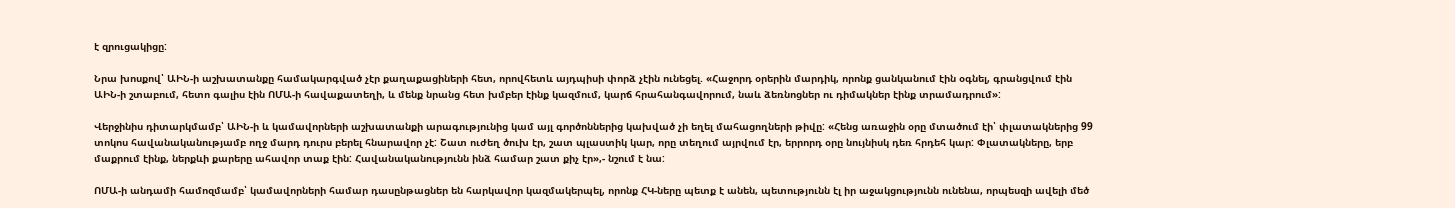է զրուցակիցը:

Նրա խոսքով՝ ԱԻՆ-ի աշխատանքը համակարգված չէր քաղաքացիների հետ, որովհետև այդպիսի փորձ չէին ունեցել. «Հաջորդ օրերին մարդիկ, որոնք ցանկանում էին օգնել, գրանցվում էին ԱԻՆ-ի շտաբում, հետո գալիս էին ՈՄԱ-ի հավաքատեղի, և մենք նրանց հետ խմբեր էինք կազմում, կարճ հրահանգավորում, նաև ձեռնոցներ ու դիմակներ էինք տրամադրում»:

Վերջինիս դիտարկմամբ՝ ԱԻՆ-ի և կամավորների աշխատանքի արագությունից կամ այլ գործոններից կախված չի եղել մահացողների թիվը: «Հենց առաջին օրը մտածում էի՝ փլատակներից 99 տոկոս հավանականությամբ ողջ մարդ դուրս բերել հնարավոր չէ: Շատ ուժեղ ծուխ էր, շատ պլաստիկ կար, որը տեղում այրվում էր, երրորդ օրը նույնիսկ դեռ հրդեհ կար: Փլատակները, երբ մաքրում էինք, ներքևի քարերը ահավոր տաք էին: Հավանականությունն ինձ համար շատ քիչ էր»,- նշում է նա:

ՈՄԱ-ի անդամի համոզմամբ՝ կամավորների համար դասընթացներ են հարկավոր կազմակերպել, որոնք ՀԿ-ները պետք է անեն, պետությունն էլ իր աջակցությունն ունենա, որպեսզի ավելի մեծ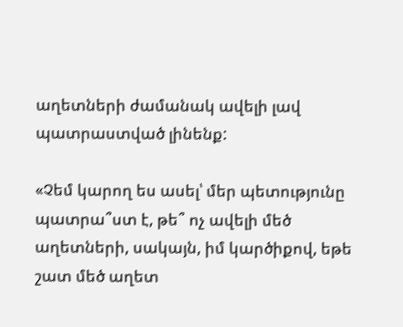աղետների ժամանակ ավելի լավ պատրաստված լինենք:

«Չեմ կարող ես ասել՝ մեր պետությունը պատրա՞ստ է, թե՞ ոչ ավելի մեծ աղետների, սակայն, իմ կարծիքով, եթե շատ մեծ աղետ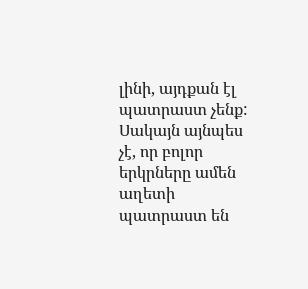լինի, այդքան էլ պատրաստ չենք: Սակայն այնպես չէ, որ բոլոր երկրները ամեն աղետի պատրաստ են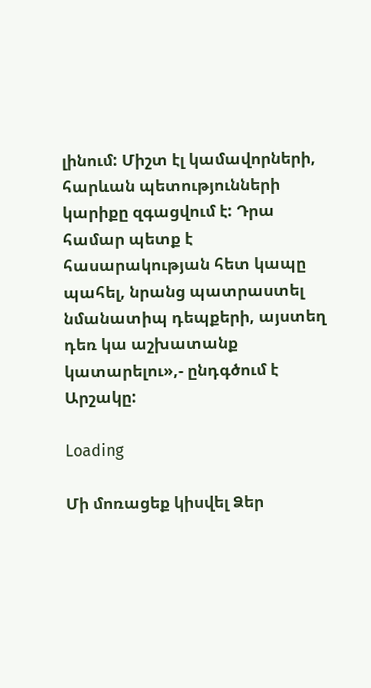լինում: Միշտ էլ կամավորների, հարևան պետությունների կարիքը զգացվում է: Դրա համար պետք է հասարակության հետ կապը պահել, նրանց պատրաստել նմանատիպ դեպքերի, այստեղ դեռ կա աշխատանք կատարելու»,- ընդգծում է Արշակը:

Loading

Մի մոռացեք կիսվել Ձեր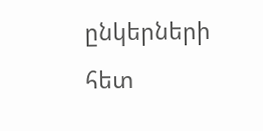ընկերների հետ